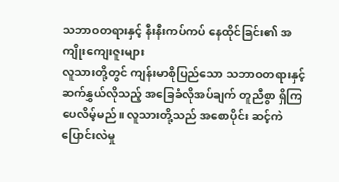သဘာဝတရားနှင့် နီးနီးကပ်ကပ် နေထိုင်ခြင်း၏ အကျိုးကျေးဇူးများ
လူသားတို့တွင် ကျန်းမာစိုပြည်သော သဘာဝတရားနှင့် ဆက်နွှယ်လိုသည့် အခြေခံလိုအပ်ချက် တူညီစွာ ရှိကြပေလိမ့်မည်။ လူသားတို့သည် အစောပိုင်း ဆင့်ကဲပြောင်းလဲမှု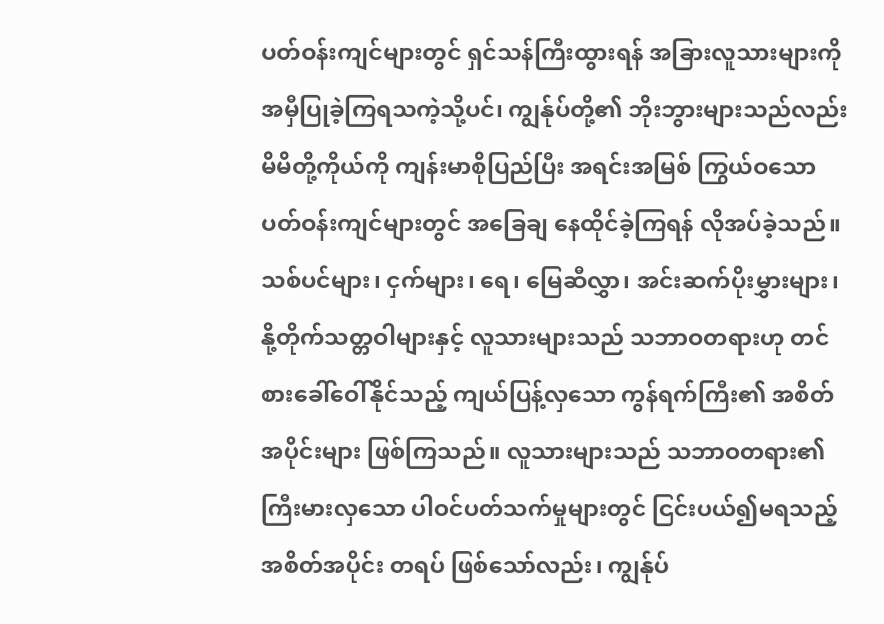ပတ်ဝန်းကျင်များတွင် ရှင်သန်ကြီးထွားရန် အခြားလူသားများကို အမှီပြုခဲ့ကြရသကဲ့သို့ပင်၊ ကျွန်ုပ်တို့၏ ဘိုးဘွားများသည်လည်း မိမိတို့ကိုယ်ကို ကျန်းမာစိုပြည်ပြီး အရင်းအမြစ် ကြွယ်ဝသော ပတ်ဝန်းကျင်များတွင် အခြေချ နေထိုင်ခဲ့ကြရန် လိုအပ်ခဲ့သည်။
သစ်ပင်များ၊ ငှက်များ၊ ရေ၊ မြေဆီလွှာ၊ အင်းဆက်ပိုးမွှားများ၊ နို့တိုက်သတ္တဝါများနှင့် လူသားများသည် သဘာဝတရားဟု တင်စားခေါ်ဝေါ်နိုင်သည့် ကျယ်ပြန့်လှသော ကွန်ရက်ကြီး၏ အစိတ်အပိုင်းများ ဖြစ်ကြသည်။ လူသားများသည် သဘာဝတရား၏ ကြီးမားလှသော ပါဝင်ပတ်သက်မှုများတွင် ငြင်းပယ်၍မရသည့် အစိတ်အပိုင်း တရပ် ဖြစ်သော်လည်း၊ ကျွန်ုပ်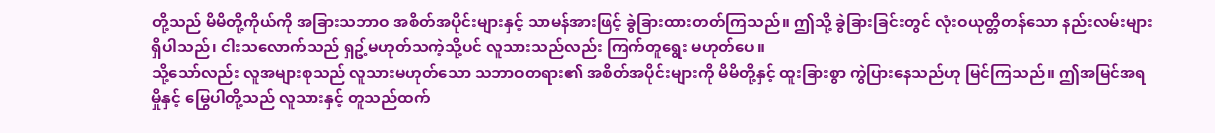တို့သည် မိမိတို့ကိုယ်ကို အခြားသဘာဝ အစိတ်အပိုင်းများနှင့် သာမန်အားဖြင့် ခွဲခြားထားတတ်ကြသည်။ ဤသို့ ခွဲခြားခြင်းတွင် လုံးဝယုတ္တိတန်သော နည်းလမ်းများ ရှိပါသည်၊ ငါးသလောက်သည် ရှဥ့်မဟုတ်သကဲ့သို့ပင် လူသားသည်လည်း ကြက်တူရွေး မဟုတ်ပေ။
သို့သော်လည်း လူအများစုသည် လူသားမဟုတ်သော သဘာဝတရား၏ အစိတ်အပိုင်းများကို မိမိတို့နှင့် ထူးခြားစွာ ကွဲပြားနေသည်ဟု မြင်ကြသည်။ ဤအမြင်အရ မှိုနှင့် မြွေပါတို့သည် လူသားနှင့် တူသည်ထက်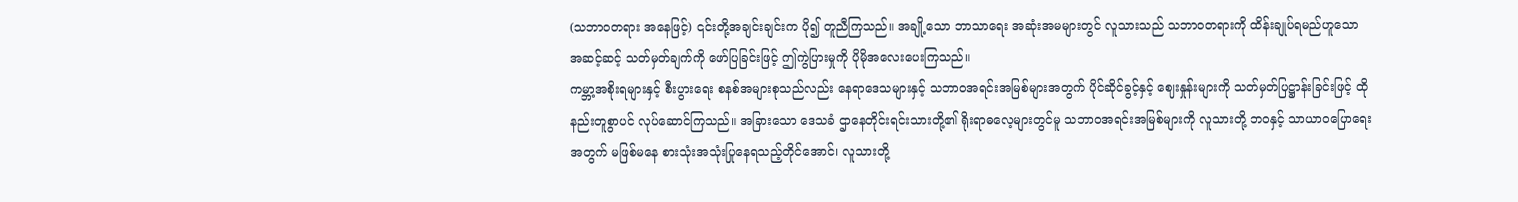(သဘာဝတရား အနေဖြင့်) ၎င်းတို့အချင်းချင်းက ပို၍ တူညီကြသည်။ အချို့သော ဘာသာရေး အဆုံးအမများတွင် လူသားသည် သဘာဝတရားကို ထိန်းချုပ်ရမည်ဟူသော အဆင့်ဆင့် သတ်မှတ်ချက်ကို ဖော်ပြခြင်းဖြင့် ဤကွဲပြားမှုကို ပိုမိုအလေးပေးကြသည်။
ကမ္ဘာ့အစိုးရများနှင့် စီးပွားရေး စနစ်အများစုသည်လည်း နေရာဒေသများနှင့် သဘာဝအရင်းအမြစ်များအတွက် ပိုင်ဆိုင်ခွင့်နှင့် ဈေးနှုန်းများကို သတ်မှတ်ပြဋ္ဌာန်းခြင်းဖြင့် ထိုနည်းတူစွာပင် လုပ်ဆောင်ကြသည်။ အခြားသော ဒေသခံ ဌာနေတိုင်းရင်းသားတို့၏ ရိုးရာဓလေ့များတွင်မူ သဘာဝအရင်းအမြစ်များကို လူသားတို့ ဘဝနှင့် သာယာဝပြောရေးအတွက် မဖြစ်မနေ စားသုံးအသုံးပြုနေရသည့်တိုင်အောင်၊ လူသားတို့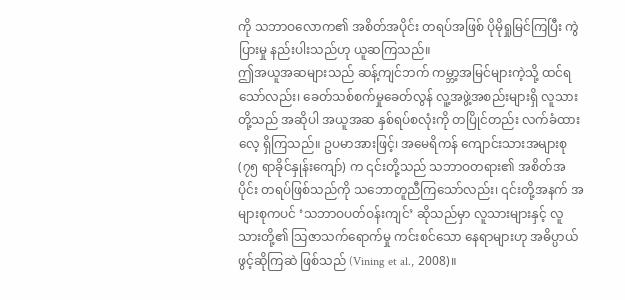ကို သဘာဝလောက၏ အစိတ်အပိုင်း တရပ်အဖြစ် ပိုမိုရှုမြင်ကြပြီး ကွဲပြားမှု နည်းပါးသည်ဟု ယူဆကြသည်။
ဤအယူအဆများသည် ဆန့်ကျင်ဘက် ကမ္ဘာ့အမြင်များကဲ့သို့ ထင်ရသော်လည်း၊ ခေတ်သစ်စက်မှုခေတ်လွန် လူ့အဖွဲ့အစည်းများရှိ လူသားတို့သည် အဆိုပါ အယူအဆ နှစ်ရပ်စလုံးကို တပြိုင်တည်း လက်ခံထားလေ့ ရှိကြသည်။ ဥပမာအားဖြင့်၊ အမေရိကန် ကျောင်းသားအများစု (၇၅ ရာခိုင်နှုန်းကျော်) က ၎င်းတို့သည် သဘာဝတရား၏ အစိတ်အပိုင်း တရပ်ဖြစ်သည်ကို သဘောတူညီကြသော်လည်း၊ ၎င်းတို့အနက် အများစုကပင် ‘သဘာဝပတ်ဝန်းကျင်’ ဆိုသည်မှာ လူသားများနှင့် လူသားတို့၏ သြဇာသက်ရောက်မှု ကင်းစင်သော နေရာများဟု အဓိပ္ပာယ်ဖွင့်ဆိုကြဆဲ ဖြစ်သည် (Vining et al., 2008)။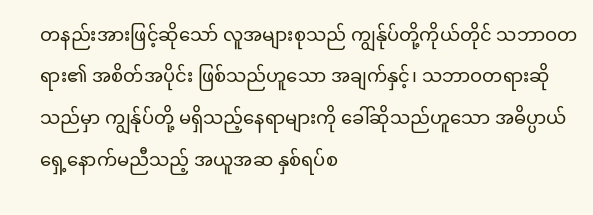တနည်းအားဖြင့်ဆိုသော် လူအများစုသည် ကျွန်ုပ်တို့ကိုယ်တိုင် သဘာဝတရား၏ အစိတ်အပိုင်း ဖြစ်သည်ဟူသော အချက်နှင့်၊ သဘာဝတရားဆိုသည်မှာ ကျွန်ုပ်တို့ မရှိသည့်နေရာများကို ခေါ်ဆိုသည်ဟူသော အဓိပ္ပာယ် ရှေ့နောက်မညီသည့် အယူအဆ နှစ်ရပ်စ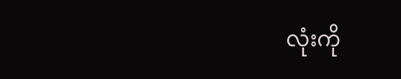လုံးကို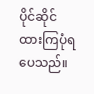ပိုင်ဆိုင်ထားကြပုံရပေသည်။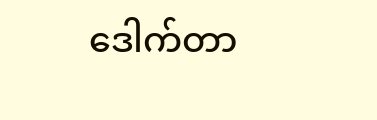ဒေါက်တာ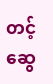တင့်ဆွေ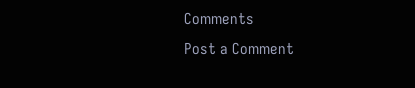Comments
Post a Comment